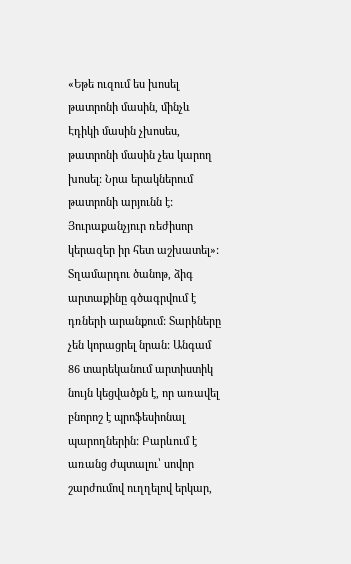«Եթե ուզում ես խոսել թատրոնի մասին, մինչև Էդիկի մասին չխոսես, թատրոնի մասին չես կարող խոսել: Նրա երակներում թատրոնի արյունն է: Յուրաքանչյուր ռեժիսոր կերազեր իր հետ աշխատել»:
Տղամարդու ծանոթ, ձիգ արտաքինը գծագրվում է դռների արանքում: Տարիները չեն կորացրել նրան: Անգամ 86 տարեկանում արտիստիկ նույն կեցվածքն է, որ առավել բնորոշ է պրոֆեսիոնալ պարողներին: Բարևում է առանց ժպտալու՝ սովոր շարժումով ուղղելով երկար,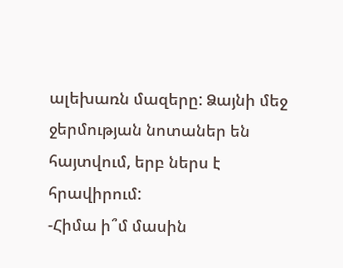ալեխառն մազերը: Ձայնի մեջ ջերմության նոտաներ են հայտվում, երբ ներս է հրավիրում:
-Հիմա ի՞մ մասին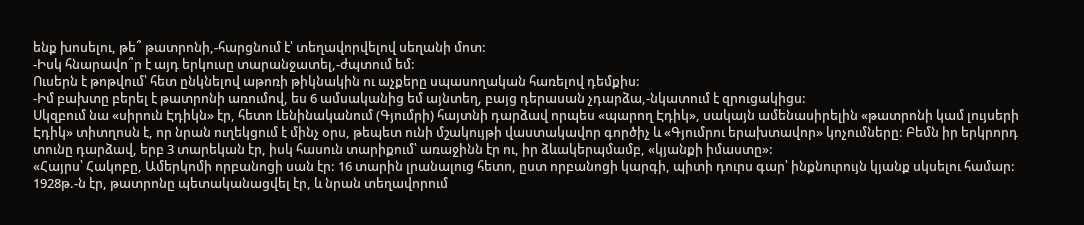ենք խոսելու, թե՞ թատրոնի,-հարցնում է՝ տեղավորվելով սեղանի մոտ:
-Իսկ հնարավո՞ր է այդ երկուսը տարանջատել,-ժպտում եմ:
Ուսերն է թոթվում՝ հետ ընկնելով աթոռի թիկնակին ու աչքերը սպասողական հառելով դեմքիս:
-Իմ բախտը բերել է թատրոնի առումով, ես 6 ամսականից եմ այնտեղ, բայց դերասան չդարձա,-նկատում է զրուցակիցս:
Սկզբում նա «սիրուն Էդիկն» էր, հետո Լենինականում (Գյումրի) հայտնի դարձավ որպես «պարող Էդիկ», սակայն ամենասիրելին «թատրոնի կամ լույսերի Էդիկ» տիտղոսն է, որ նրան ուղեկցում է մինչ օրս, թեպետ ունի մշակույթի վաստակավոր գործիչ և «Գյումրու երախտավոր» կոչումները: Բեմն իր երկրորդ տունը դարձավ, երբ 3 տարեկան էր, իսկ հասուն տարիքում՝ առաջինն էր ու, իր ձևակերպմամբ, «կյանքի իմաստը»:
«Հայրս՝ Հակոբը, Ամերկոմի որբանոցի սան էր: 16 տարին լրանալուց հետո, ըստ որբանոցի կարգի, պիտի դուրս գար՝ ինքնուրույն կյանք սկսելու համար: 1928թ.-ն էր, թատրոնը պետականացվել էր, և նրան տեղավորում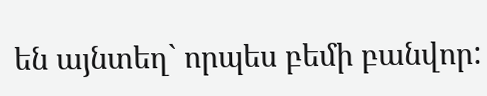են այնտեղ` որպես բեմի բանվոր: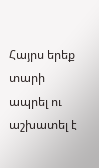Հայրս երեք տարի ապրել ու աշխատել է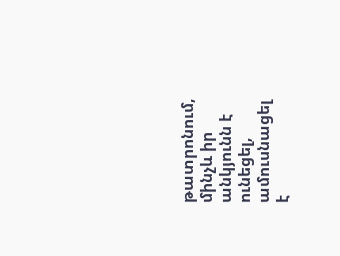թատրոնում, մինչև իր անկյունն է ունեցել, ամուսնացել է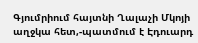Գյումրիում հայտնի Ղալաչի Մկոյի աղջկա հետ,-պատմում է Էդուարդ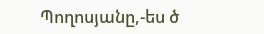Պողոսյանը,-ես ծ